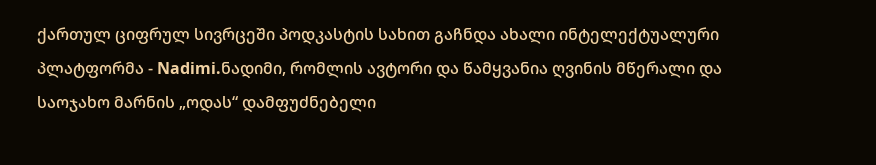ქართულ ციფრულ სივრცეში პოდკასტის სახით გაჩნდა ახალი ინტელექტუალური პლატფორმა - Nadimi.ნადიმი, რომლის ავტორი და წამყვანია ღვინის მწერალი და საოჯახო მარნის „ოდას“ დამფუძნებელი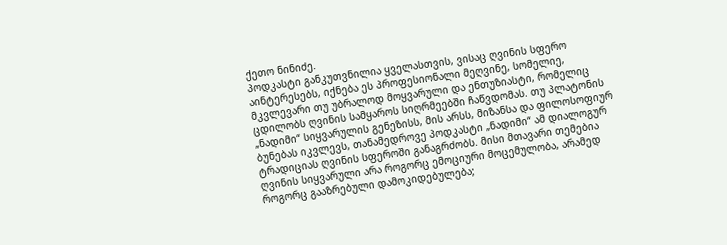ქეთო ნინიძე.
პოდკასტი განკუთვნილია ყველასთვის, ვისაც ღვინის სფერო აინტერესებს, იქნება ეს პროფესიონალი მეღვინე, სომელიე, მკვლევარი თუ უბრალოდ მოყვარული და ენთუზიასტი, რომელიც ცდილობს ღვინის სამყაროს სიღრმეებში ჩაწვდომას. თუ პლატონის „ნადიმი“ სიყვარულის გენეზისს, მის არსს, მიზანსა და ფილოსოფიურ ბუნებას იკვლევს, თანამედროვე პოდკასტი „ნადიმი“ ამ დიალოგურ ტრადიციას ღვინის სფეროში განაგრძობს. მისი მთავარი თემებია ღვინის სიყვარული არა როგორც ემოციური მოცემულობა, არამედ როგორც გააზრებული დამოკიდებულება;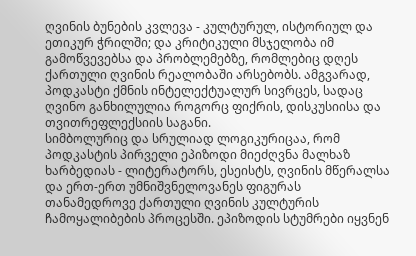ღვინის ბუნების კვლევა - კულტურულ, ისტორიულ და ეთიკურ ჭრილში; და კრიტიკული მსჯელობა იმ გამოწვევებსა და პრობლემებზე, რომლებიც დღეს ქართული ღვინის რეალობაში არსებობს. ამგვარად, პოდკასტი ქმნის ინტელექტუალურ სივრცეს, სადაც ღვინო განხილულია როგორც ფიქრის, დისკუსიისა და თვითრეფლექსიის საგანი.
სიმბოლურიც და სრულიად ლოგიკურიცაა, რომ პოდკასტის პირველი ეპიზოდი მიეძღვნა მალხაზ ხარბედიას - ლიტერატორს, ესეისტს, ღვინის მწერალსა და ერთ-ერთ უმნიშვნელოვანეს ფიგურას თანამედროვე ქართული ღვინის კულტურის ჩამოყალიბების პროცესში. ეპიზოდის სტუმრები იყვნენ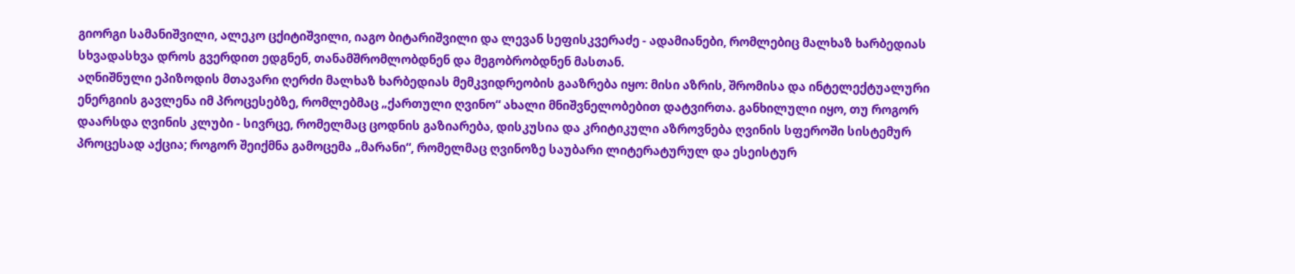გიორგი სამანიშვილი, ალეკო ცქიტიშვილი, იაგო ბიტარიშვილი და ლევან სეფისკვერაძე - ადამიანები, რომლებიც მალხაზ ხარბედიას სხვადასხვა დროს გვერდით ედგნენ, თანამშრომლობდნენ და მეგობრობდნენ მასთან.
აღნიშნული ეპიზოდის მთავარი ღერძი მალხაზ ხარბედიას მემკვიდრეობის გააზრება იყო: მისი აზრის, შრომისა და ინტელექტუალური ენერგიის გავლენა იმ პროცესებზე, რომლებმაც „ქართული ღვინო“ ახალი მნიშვნელობებით დატვირთა. განხილული იყო, თუ როგორ დაარსდა ღვინის კლუბი - სივრცე, რომელმაც ცოდნის გაზიარება, დისკუსია და კრიტიკული აზროვნება ღვინის სფეროში სისტემურ პროცესად აქცია; როგორ შეიქმნა გამოცემა „მარანი“, რომელმაც ღვინოზე საუბარი ლიტერატურულ და ესეისტურ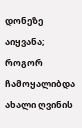დონეზე აიყვანა; როგორ ჩამოყალიბდა ახალი ღვინის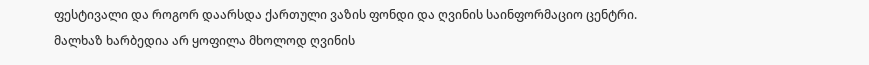ფესტივალი და როგორ დაარსდა ქართული ვაზის ფონდი და ღვინის საინფორმაციო ცენტრი.
მალხაზ ხარბედია არ ყოფილა მხოლოდ ღვინის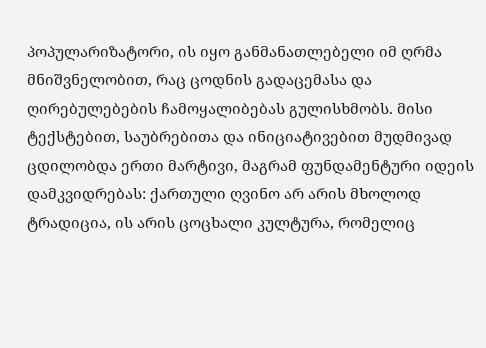პოპულარიზატორი, ის იყო განმანათლებელი იმ ღრმა მნიშვნელობით, რაც ცოდნის გადაცემასა და ღირებულებების ჩამოყალიბებას გულისხმობს. მისი ტექსტებით, საუბრებითა და ინიციატივებით მუდმივად ცდილობდა ერთი მარტივი, მაგრამ ფუნდამენტური იდეის დამკვიდრებას: ქართული ღვინო არ არის მხოლოდ ტრადიცია, ის არის ცოცხალი კულტურა, რომელიც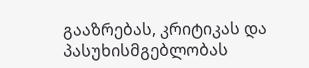გააზრებას, კრიტიკას და პასუხისმგებლობას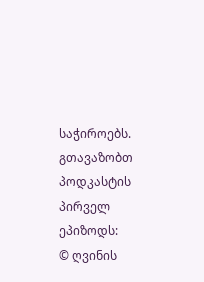საჭიროებს.
გთავაზობთ პოდკასტის პირველ ეპიზოდს:
© ღვინის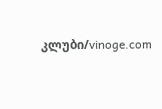კლუბი/vinoge.com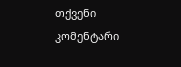თქვენი კომენტარი